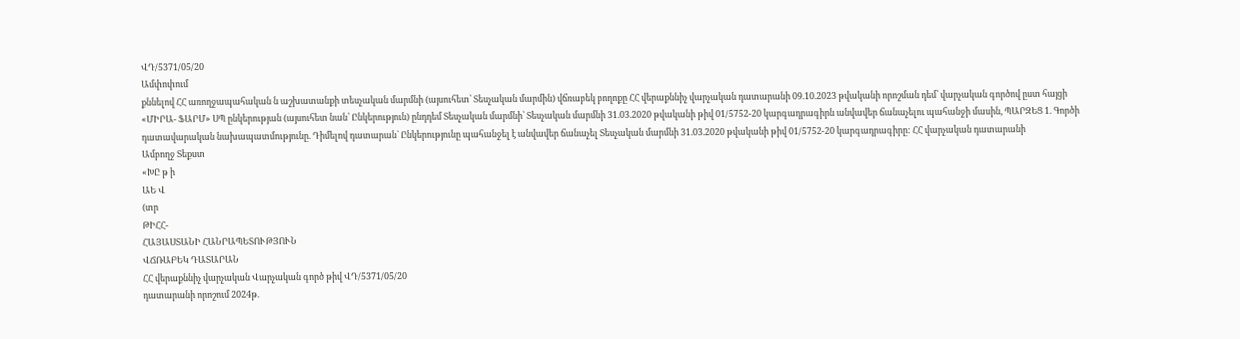ՎԴ/5371/05/20
Ամփոփում
քննելով ՀՀ առողջապահական ն աշխատանքի տեսչական մարմնի (այսուհետ՝ Տեսչական մարմին) վճռաբեկ բողոքը ՀՀ վերաքննիչ վարչական դատարանի 09.10.2023 թվականի որոշման դեմ՝ վարչական գործով ըստ հայցի «ՄԻՐԱ- ՖԱՐՄ» ՍՊ ընկերության (այսուհետ նան՝ Ընկերություն) ընդդեմ Տեսչական մարմնի՝ Տեսչական մարմնի 31.03.2020 թվականի թիվ 01/5752-20 կարգադրագիրն անվավեր ճանաչելու պահանջի մասին, ՊԱՐԶԵՑ 1. Գործի դատավարական նախապատմությունը. Դիմելով դատարան` Ընկերությունը պահանջել է անվավեր ճանաչել Տեսչական մարմնի 31.03.2020 թվականի թիվ 01/5752-20 կարգադրագիրը: ՀՀ վարչական դատարանի
Ամբողջ Տեքստ
«ԽԸ թ ի
ԱԵ Վ
(տր
ԹԻՀՀ-
ՀԱՅԱՍՏԱՆԻ ՀԱՆՐԱՊԵՏՈՒԹՅՈՒՆ
ՎՃՌԱԲԵԿ ԴԱՏԱՐԱՆ
ՀՀ վերաքննիչ վարչական Վարչական գործ թիվ ՎԴ/5371/05/20
դատարանի որոշում 2024թ.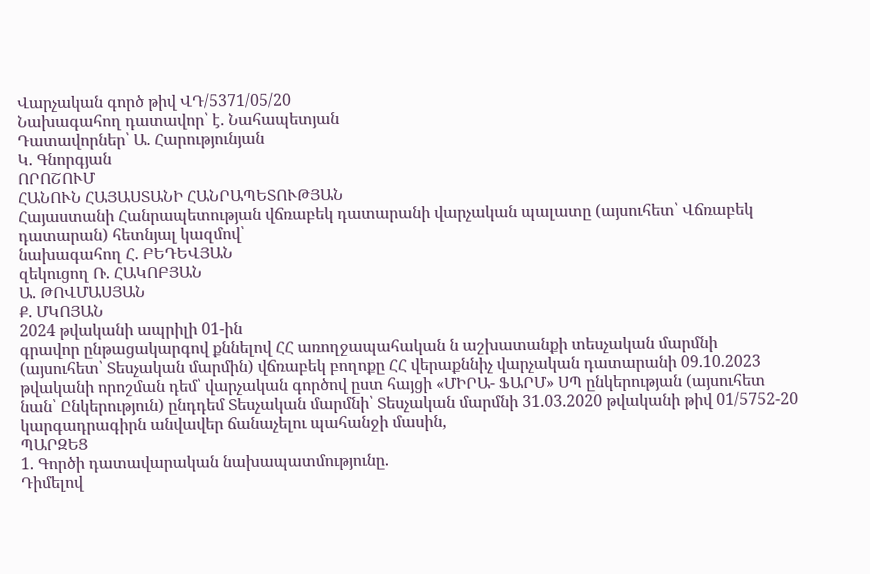Վարչական գործ թիվ ՎԴ/5371/05/20
Նախագահող դատավոր՝ է. Նահապետյան
Դատավորներ՝ Ա. Հարությունյան
Կ. Գնորգյան
ՈՐՈՇՈՒՄ
ՀԱՆՈՒՆ ՀԱՅԱՍՏԱՆԻ ՀԱՆՐԱՊԵՏՈՒԹՅԱՆ
Հայաստանի Հանրապետության վճռաբեկ դատարանի վարչական պալատը (այսուհետ՝ Վճռաբեկ դատարան) հետնյալ կազմով՝
նախագահող Հ. ԲԵԴԵՎՅԱՆ
զեկուցող Ռ. ՀԱԿՈԲՅԱՆ
Ա. ԹՈՎՄԱՍՅԱՆ
Ք. ՄԿՈՅԱՆ
2024 թվականի ապրիլի 01-ին
գրավոր ընթացակարգով քննելով ՀՀ առողջապահական ն աշխատանքի տեսչական մարմնի (այսուհետ՝ Տեսչական մարմին) վճռաբեկ բողոքը ՀՀ վերաքննիչ վարչական դատարանի 09.10.2023 թվականի որոշման դեմ՝ վարչական գործով ըստ հայցի «ՄԻՐԱ- ՖԱՐՄ» ՍՊ ընկերության (այսուհետ նան՝ Ընկերություն) ընդդեմ Տեսչական մարմնի՝ Տեսչական մարմնի 31.03.2020 թվականի թիվ 01/5752-20 կարգադրագիրն անվավեր ճանաչելու պահանջի մասին,
ՊԱՐԶԵՑ
1. Գործի դատավարական նախապատմությունը.
Դիմելով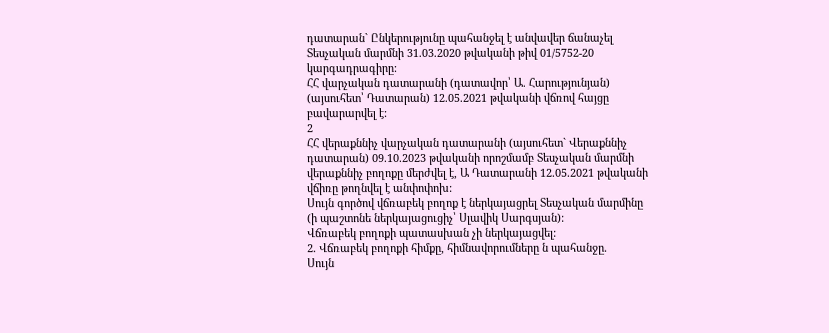դատարան` Ընկերությունը պահանջել է անվավեր ճանաչել Տեսչական մարմնի 31.03.2020 թվականի թիվ 01/5752-20 կարգադրագիրը:
ՀՀ վարչական դատարանի (դատավոր՝ Ա. Հարությունյան) (այսուհետ՝ Դատարան) 12.05.2021 թվականի վճռով հայցը բավարարվել է:
2
ՀՀ վերաքննիչ վարչական դատարանի (այսուհետ` Վերաքննիչ դատարան) 09.10.2023 թվականի որոշմամբ Տեսչական մարմնի վերաքննիչ բողոքը մերժվել է, Ա Դատարանի 12.05.2021 թվականի վճիռը թողնվել է անփոփոխ:
Սույն գործով վճռաբեկ բողոք է ներկայացրել Տեսչական մարմինը (ի պաշտոնե ներկայացուցիչ՝ Սլավիկ Սարգսյան):
Վճռաբեկ բողոքի պատասխան չի ներկայացվել:
2. Վճռաբեկ բողոքի հիմքը, հիմնավորումները ն պահանջը.
Սույն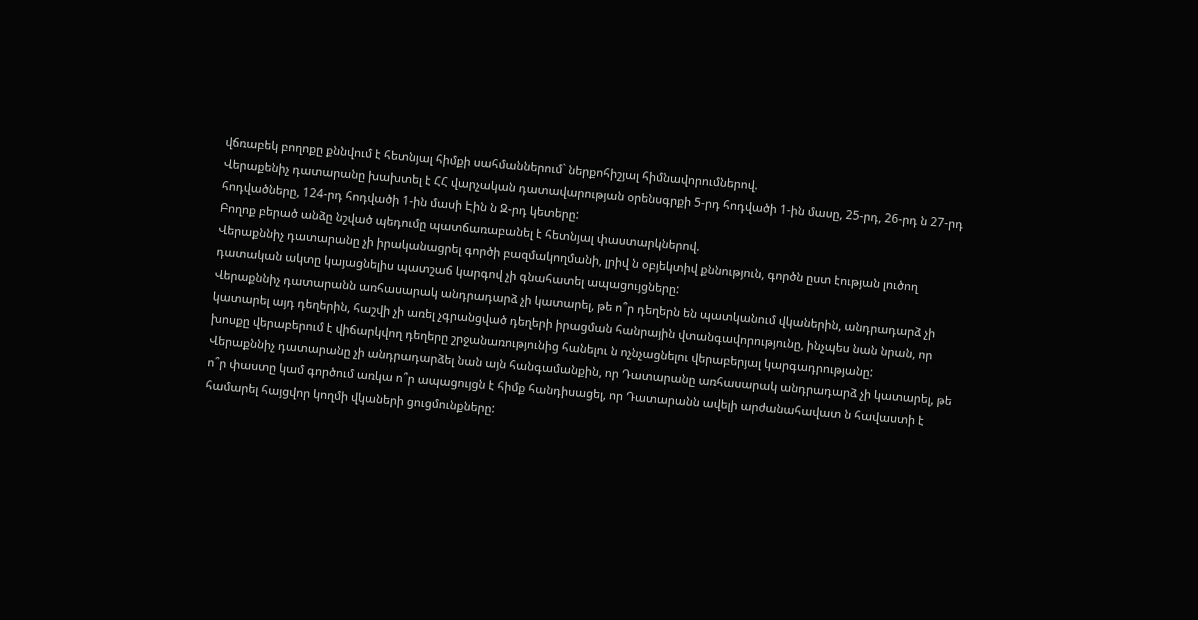վճռաբեկ բողոքը քննվում է հետնյալ հիմքի սահմաններում` ներքոհիշյալ հիմնավորումներով.
Վերաքենիչ դատարանը խախտել է ՀՀ վարչական դատավարության օրենսգրքի 5-րդ հոդվածի 1-ին մասը, 25-րդ, 26-րդ ն 27-րդ հոդվածները, 124-րդ հոդվածի 1-ին մասի Էին ն Զ-րդ կետերը:
Բողոք բերած անձը նշված պեդումը պատճառաբանել է հետնյալ փաստարկներով.
Վերաքննիչ դատարանը չի իրականացրել գործի բազմակողմանի, լրիվ ն օբյեկտիվ քննություն, գործն ըստ էության լուծող դատական ակտը կայացնելիս պատշաճ կարգով չի գնահատել ապացույցները:
Վերաքննիչ դատարանն առհասարակ անդրադարձ չի կատարել, թե ո՞ր դեղերն են պատկանում վկաներին, անդրադարձ չի կատարել այդ դեղերին, հաշվի չի առել չգրանցված դեղերի իրացման հանրային վտանգավորությունը, ինչպես նան նրան, որ խոսքը վերաբերում է վիճարկվող դեղերը շրջանառությունից հանելու ն ոչնչացնելու վերաբերյալ կարգադրությանը:
Վերաքննիչ դատարանը չի անդրադարձել նան այն հանգամանքին, որ Դատարանը առհասարակ անդրադարձ չի կատարել, թե ո՞ր փաստը կամ գործում առկա ո՞ր ապացույցն է հիմք հանդիսացել, որ Դատարանն ավելի արժանահավատ ն հավաստի է համարել հայցվոր կողմի վկաների ցուցմունքները: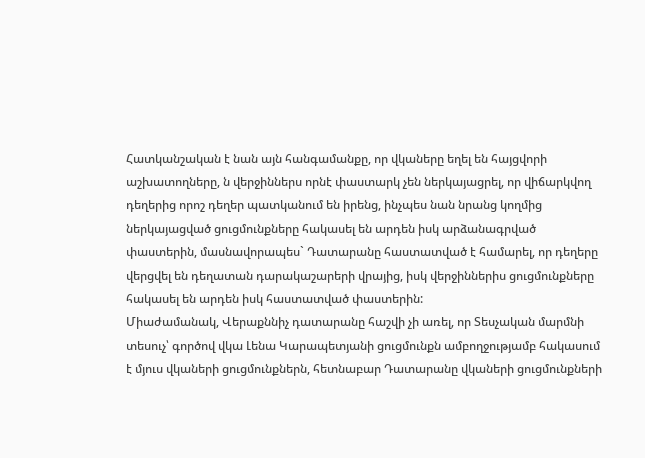Հատկանշական է նան այն հանգամանքը, որ վկաները եղել են հայցվորի աշխատողները, ն վերջիններս որնէ փաստարկ չեն ներկայացրել, որ վիճարկվող դեղերից որոշ դեղեր պատկանում են իրենց, ինչպես նան նրանց կողմից ներկայացված ցուցմունքները հակասել են արդեն իսկ արձանագրված փաստերին, մասնավորապես` Դատարանը հաստատված է համարել, որ դեղերը վերցվել են դեղատան դարակաշարերի վրայից, իսկ վերջիններիս ցուցմունքները հակասել են արդեն իսկ հաստատված փաստերին:
Միաժամանակ, Վերաքննիչ դատարանը հաշվի չի առել, որ Տեսչական մարմնի տեսուչ՝ գործով վկա Լենա Կարապետյանի ցուցմունքն ամբողջությամբ հակասում է մյուս վկաների ցուցմունքներն, հետնաբար Դատարանը վկաների ցուցմունքների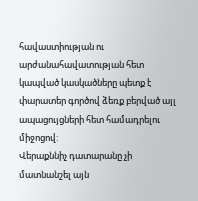հավաստիության ու արժանահավատության հետ կապված կասկածները պետք է փարատեր գործով ձեռք բերված այլ ապացույցների հետ համադրելու միջոցով:
Վերաքննիչ դատարանը չի մատնանշել այն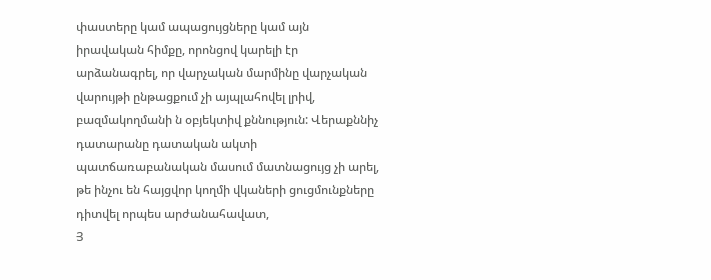փաստերը կամ ապացույցները կամ այն իրավական հիմքը, որոնցով կարելի էր արձանագրել, որ վարչական մարմինը վարչական վարույթի ընթացքում չի այպլահովել լրիվ, բազմակողմանի ն օբյեկտիվ քննություն: Վերաքննիչ դատարանը դատական ակտի պատճառաբանական մասում մատնացույց չի արել, թե ինչու են հայցվոր կողմի վկաների ցուցմունքները դիտվել որպես արժանահավատ,
Յ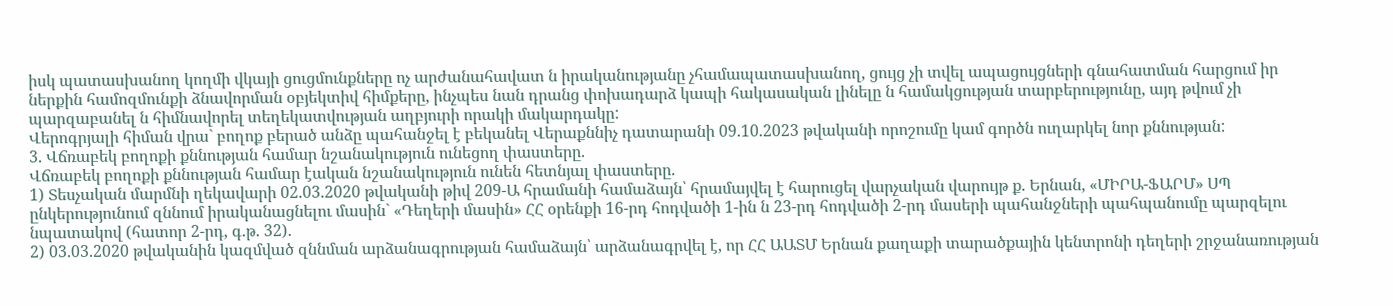իսկ պատասխանող կողմի վկայի ցուցմունքները ոչ արժանահավատ ն իրականությանը չհամապատասխանող, ցույց չի տվել ապացույցների գնահատման հարցում իր ներքին համոզմունքի ձնավորման օբյեկտիվ հիմքերը, ինչպես նան դրանց փոխադարձ կապի հակասական լինելը ն համակցության տարբերությունը, այդ թվում չի պարզաբանել ն հիմնավորել տեղեկատվության աղբյուրի որակի մակարդակը:
Վերոգրյալի հիման վրա` բողոք բերած անձը պահանջել է բեկանել Վերաքննիչ դատարանի 09.10.2023 թվականի որոշումը կամ գործն ուղարկել նոր քննության:
3. Վճռաբեկ բողոքի քննության համար նշանակություն ունեցող փաստերը.
Վճռաբեկ բողոքի քննության համար էական նշանակություն ունեն հետնյալ փաստերը.
1) Տեսչական մարմնի ղեկավարի 02.03.2020 թվականի թիվ 209-Ա հրամանի համաձայն՝ հրամայվել է հարուցել վարչական վարույթ ք. Երնան, «ՄԻՐԱ-ՖԱՐՄ» ՍՊ ընկերությունում զննում իրականացնելու մասին` «Դեղերի մասին» ՀՀ օրենքի 16-րդ հոդվածի 1-ին ն 23-րդ հոդվածի 2-րդ մասերի պահանջների պահպանումը պարզելու նպատակով (հատոր 2-րդ, գ.թ. 32).
2) 03.03.2020 թվականին կազմված զննման արձանագրության համաձայն՝ արձանագրվել է, որ ՀՀ ԱԱՏՄ Երնան քաղաքի տարածքային կենտրոնի դեղերի շրջանառության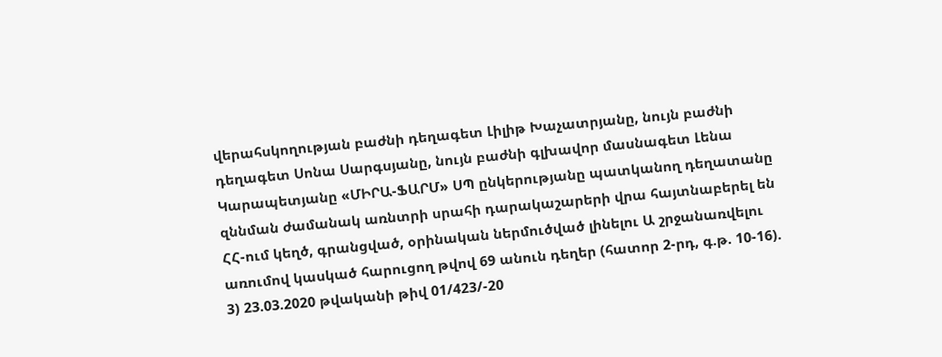վերահսկողության բաժնի դեղագետ Լիլիթ Խաչատրյանը, նույն բաժնի դեղագետ Սոնա Սարգսյանը, նույն բաժնի գլխավոր մասնագետ Լենա Կարապետյանը «ՄԻՐԱ-ՖԱՐՄ» ՍՊ ընկերությանը պատկանող դեղատանը զննման ժամանակ առնտրի սրահի դարակաշարերի վրա հայտնաբերել են ՀՀ-ում կեղծ, գրանցված, օրինական ներմուծված լինելու Ա շրջանառվելու առումով կասկած հարուցող թվով 69 անուն դեղեր (հատոր 2-րդ, գ.թ. 10-16).
3) 23.03.2020 թվականի թիվ 01/423/-20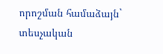որոշման համաձայն` տեսչական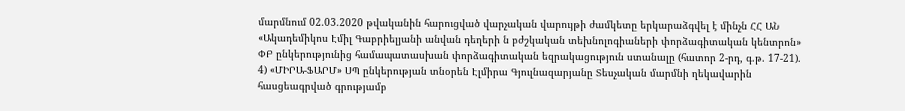մարմնում 02.03.2020 թվականին հարուցված վարչական վարույթի ժամկետը երկարաձգվել է մինչն ՀՀ ԱՆ «Ակադեմիկոս Էմիլ Գաբրիելյանի անվան դեղերի ն բժշկական տեխնոլոգիաների փորձագիտական կենտրոն» ՓԲ ընկերությունից համապատասխան փորձագիտական եզրակացություն ստանալը (հատոր 2-րդ, գ.թ. 17-21).
4) «ՄԻՐԱ-ՖԱՐՄ» ՍՊ ընկերության տնօրեն Էլմիրա Գյուլնազարյանը Տեսչական մարմնի ղեկավարին հասցեագրված գրությամբ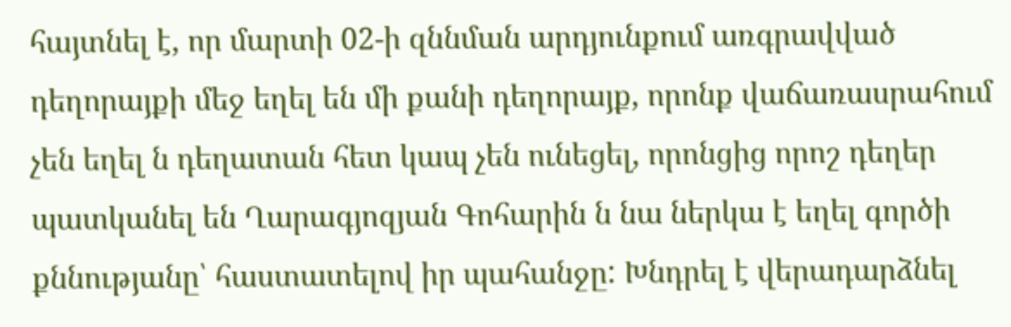հայտնել է, որ մարտի 02-ի զննման արդյունքում առգրավված դեղորայքի մեջ եղել են մի քանի դեղորայք, որոնք վաճառասրահում չեն եղել ն դեղատան հետ կապ չեն ունեցել, որոնցից որոշ դեղեր պատկանել են Ղարագյոզյան Գոհարին ն նա ներկա է եղել գործի քննությանը՝ հաստատելով իր պահանջը: Խնդրել է վերադարձնել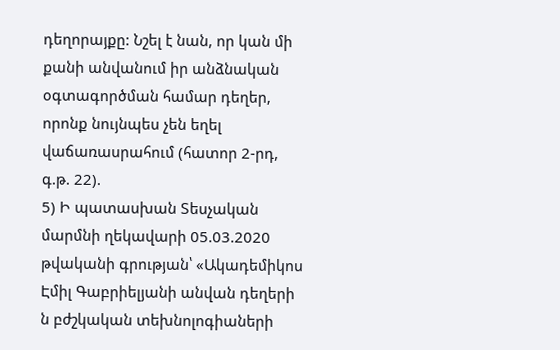դեղորայքը: Նշել է նան, որ կան մի քանի անվանում իր անձնական օգտագործման համար դեղեր, որոնք նույնպես չեն եղել վաճառասրահում (հատոր 2-րդ, գ.թ. 22).
5) Ի պատասխան Տեսչական մարմնի ղեկավարի 05.03.2020 թվականի գրության՝ «Ակադեմիկոս Էմիլ Գաբրիելյանի անվան դեղերի ն բժշկական տեխնոլոգիաների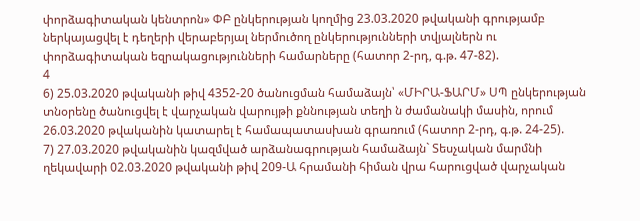փորձագիտական կենտրոն» ՓԲ ընկերության կողմից 23.03.2020 թվականի գրությամբ ներկայացվել է դեղերի վերաբերյալ ներմուծող ընկերությունների տվյալներն ու փորձագիտական եզրակացությունների համարները (հատոր 2-րդ, գ.թ. 47-82).
4
6) 25.03.2020 թվականի թիվ 4352-20 ծանուցման համաձայն՝ «ՄԻՐԱ-ՖԱՐՄ» ՍՊ ընկերության տնօրենը ծանուցվել է վարչական վարույթի քննության տեղի ն ժամանակի մասին, որում 26.03.2020 թվականին կատարել է համապատասխան գրառում (հատոր 2-րդ, գ.թ. 24-25).
7) 27.03.2020 թվականին կազմված արձանագրության համաձայն` Տեսչական մարմնի ղեկավարի 02.03.2020 թվականի թիվ 209-Ա հրամանի հիման վրա հարուցված վարչական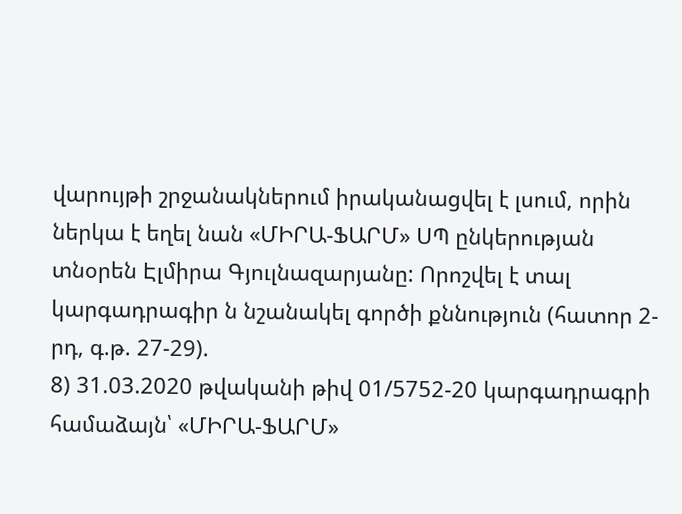վարույթի շրջանակներում իրականացվել է լսում, որին ներկա է եղել նան «ՄԻՐԱ-ՖԱՐՄ» ՍՊ ընկերության տնօրեն Էլմիրա Գյուլնազարյանը: Որոշվել է տալ կարգադրագիր ն նշանակել գործի քննություն (հատոր 2-րդ, գ.թ. 27-29).
8) 31.03.2020 թվականի թիվ 01/5752-20 կարգադրագրի համաձայն՝ «ՄԻՐԱ-ՖԱՐՄ»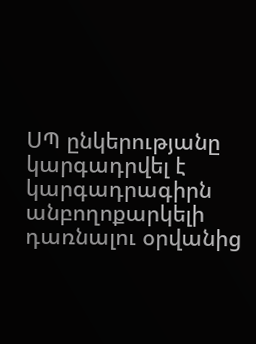ՍՊ ընկերությանը կարգադրվել է կարգադրագիրն անբողոքարկելի դառնալու օրվանից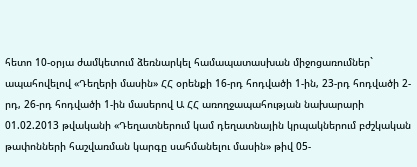հետո 10-օրյա ժամկետում ձեռնարկել համապատասխան միջոցառումներ` ապահովելով «Դեղերի մասին» ՀՀ օրենքի 16-րդ հոդվածի 1-ին, 23-րդ հոդվածի 2-րդ, 26-րդ հոդվածի 1-ին մասերով Ա ՀՀ առողջապահության նախարարի 01.02.2013 թվականի «Դեղատներում կամ դեղատնային կրպակներում բժշկական թափոնների հաշվառման կարգը սահմանելու մասին» թիվ 05-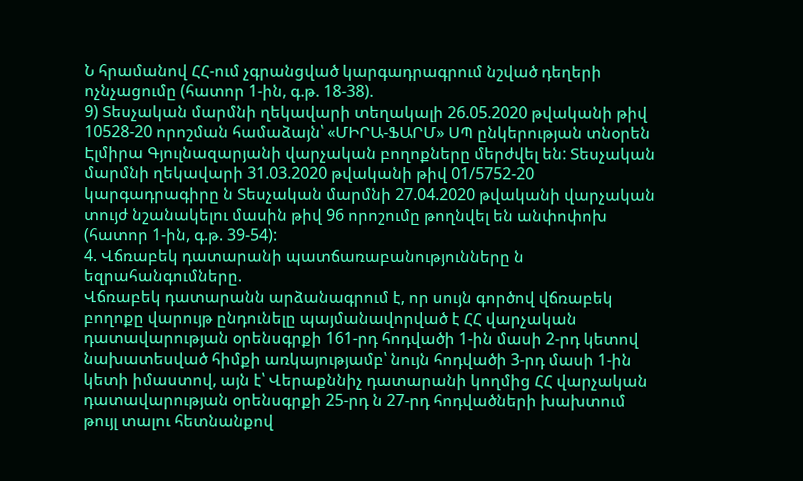Ն հրամանով ՀՀ-ում չգրանցված կարգադրագրում նշված դեղերի ոչնչացումը (հատոր 1-ին, գ.թ. 18-38).
9) Տեսչական մարմնի ղեկավարի տեղակալի 26.05.2020 թվականի թիվ 10528-20 որոշման համաձայն՝ «ՄԻՐԱ-ՖԱՐՄ» ՍՊ ընկերության տնօրեն Էլմիրա Գյուլնազարյանի վարչական բողոքները մերժվել են: Տեսչական մարմնի ղեկավարի 31.03.2020 թվականի թիվ 01/5752-20 կարգադրագիրը ն Տեսչական մարմնի 27.04.2020 թվականի վարչական տույժ նշանակելու մասին թիվ 96 որոշումը թողնվել են անփոփոխ (հատոր 1-ին, գ.թ. 39-54):
4. Վճռաբեկ դատարանի պատճառաբանությունները ն եզրահանգումները.
Վճռաբեկ դատարանն արձանագրում է, որ սույն գործով վճռաբեկ բողոքը վարույթ ընդունելը պայմանավորված է ՀՀ վարչական դատավարության օրենսգրքի 161-րդ հոդվածի 1-ին մասի 2-րդ կետով նախատեսված հիմքի առկայությամբ՝ նույն հոդվածի 3-րդ մասի 1-ին կետի իմաստով, այն է՝ Վերաքննիչ դատարանի կողմից ՀՀ վարչական դատավարության օրենսգրքի 25-րդ ն 27-րդ հոդվածների խախտում թույլ տալու հետնանքով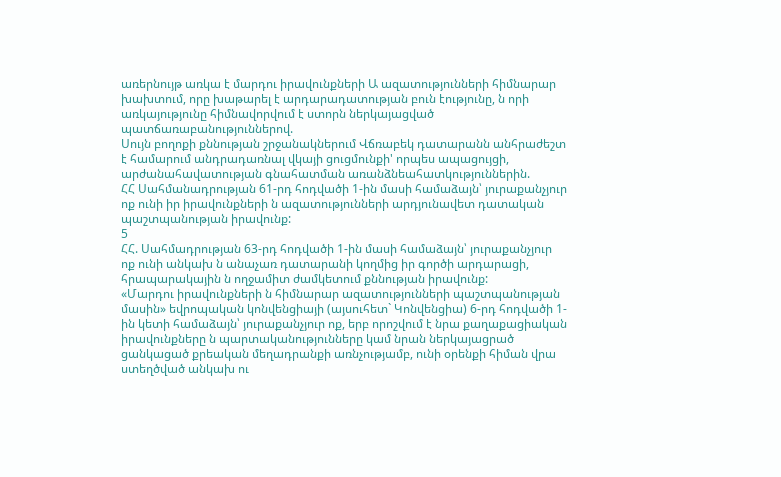առերնույթ առկա է մարդու իրավունքների Ա ազատությունների հիմնարար խախտում, որը խաթարել է արդարադատության բուն էությունը, ն որի առկայությունը հիմնավորվում է ստորն ներկայացված պատճառաբանություններով.
Սույն բողոքի քննության շրջանակներում Վճռաբեկ դատարանն անհրաժեշտ է համարում անդրադառնալ վկայի ցուցմունքի' որպես ապացույցի, արժանահավատության գնահատման առանձնեահատկություններին.
ՀՀ Սահմանադրության 61-րդ հոդվածի 1-ին մասի համաձայն՝ յուրաքանչյուր ոք ունի իր իրավունքների ն ազատությունների արդյունավետ դատական պաշտպանության իրավունք:
5
ՀՀ. Սահմադրության 63-րդ հոդվածի 1-ին մասի համաձայն՝ յուրաքանչյուր ոք ունի անկախ ն անաչառ դատարանի կողմից իր գործի արդարացի, հրապարակային ն ողջամիտ ժամկետում քննության իրավունք:
«Մարդու իրավունքների ն հիմնարար ազատությունների պաշտպանության մասին» եվրոպական կոնվենցիայի (այսուհետ` Կոնվենցիա) 6-րդ հոդվածի 1-ին կետի համաձայն՝ յուրաքանչյուր ոք, երբ որոշվում է նրա քաղաքացիական իրավունքները ն պարտականությունները կամ նրան ներկայացրած ցանկացած քրեական մեղադրանքի առնչությամբ, ունի օրենքի հիման վրա ստեղծված անկախ ու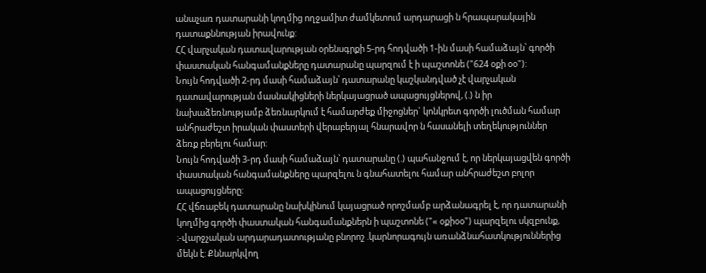անաչառ դատարանի կողմից ողջամիտ ժամկետում արդարացի ն հրապարակային դատաքննության իրավունք:
ՀՀ վարչական դատավարության օրենսգրքի 5-րդ հոդվածի 1-ին մասի համաձայն՝ գործի փաստական հանգամանքները դատարանը պարզում է ի պաշտոնե ("624 օքի օօ"):
Նույն հոդվածի 2-րդ մասի համաձայն՝ դատարանը կաշկանդված չէ վարչական դատավարության մասնակիցների ներկայացրած ապացույցներով, (.) ն իր նախաձեռնությամբ ձեռնարկում է համարժեք միջոցներ` կոնկրետ գործի լուծման համար անհրաժեշտ իրական փաստերի վերաբերյալ հնարավոր ն հասանելի տեղեկություններ ձեռք բերելու համար:
Նույն հոդվածի 3-րդ մասի համաձայն՝ դատարանը (.) պահանջում է, որ ներկայացվեն գործի փաստական հանգամանքները պարզելու ն գնահատելու համար անհրաժեշտ բոլոր ապացույցները:
ՀՀ վճռաբեկ դատարանը նախկինում կայացրած որոշմամբ արձանագրել է, որ դատարանի կողմից գործի փաստական հանգամանքներն ի պաշտոնե ("« օքիօօ") պարզելու սկզբունք, ։-վարջչական արդարադատությանը բնորոշ .կարնորագույն առանձնահատկություններից մեկն է: Քննարկվող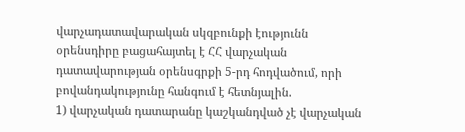վարչադատավարական սկզբունքի էությունն օրենսդիրը բացահայտել է ՀՀ վարչական դատավարության օրենսգրքի 5-րդ հոդվածում, որի բովանդակությունը հանգում է հետնյալին.
1) վարչական դատարանը կաշկանդված չէ վարչական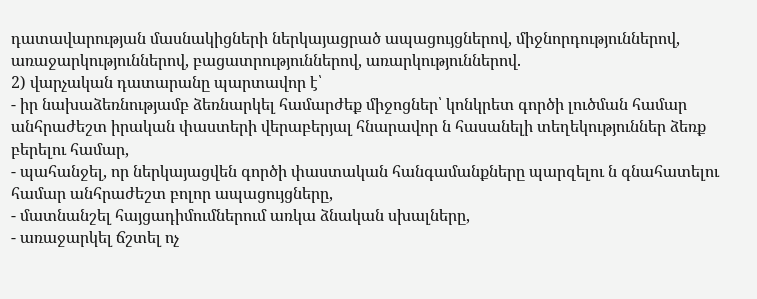դատավարության մասնակիցների ներկայացրած ապացույցներով, միջնորդություններով, առաջարկություններով, բացատրություններով, առարկություններով.
2) վարչական դատարանը պարտավոր է՝
- իր նախաձեռնությամբ ձեռնարկել համարժեք միջոցներ՝ կոնկրետ գործի լուծման համար անհրաժեշտ իրական փաստերի վերաբերյալ հնարավոր ն հասանելի տեղեկություններ ձեռք բերելու համար,
- պահանջել, որ ներկայացվեն գործի փաստական հանգամանքները պարզելու ն գնահատելու համար անհրաժեշտ բոլոր ապացույցները,
- մատնանշել հայցադիմումներում առկա ձնական սխալները,
- առաջարկել ճշտել ոչ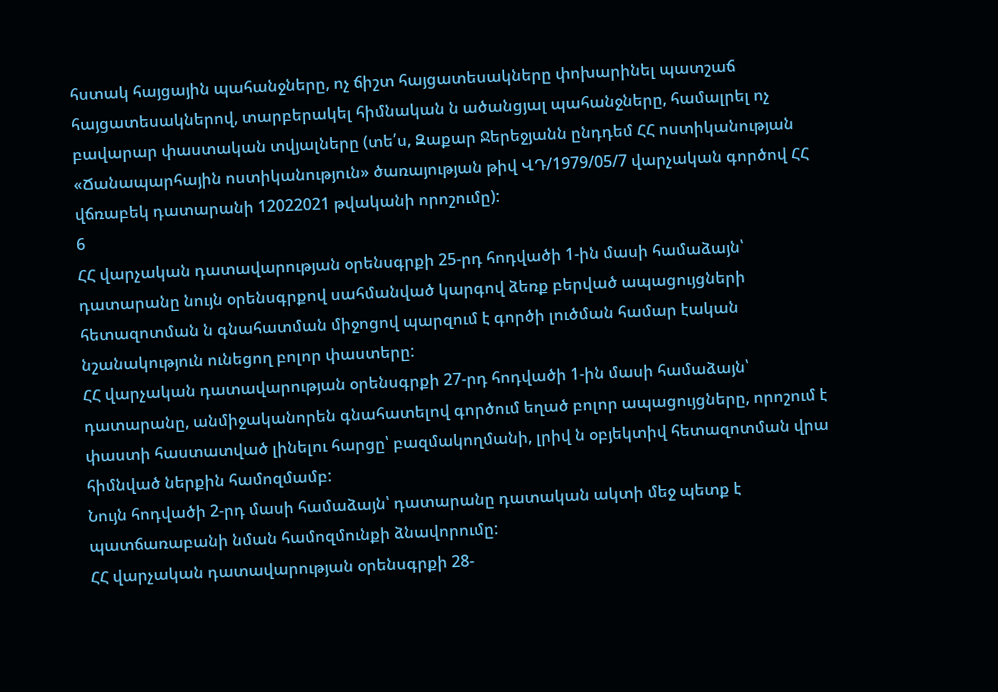հստակ հայցային պահանջները, ոչ ճիշտ հայցատեսակները փոխարինել պատշաճ հայցատեսակներով, տարբերակել հիմնական ն ածանցյալ պահանջները, համալրել ոչ բավարար փաստական տվյալները (տե՛ս, Զաքար Ջերեջյանն ընդդեմ ՀՀ ոստիկանության «Ճանապարհային ոստիկանություն» ծառայության թիվ ՎԴ/1979/05/7 վարչական գործով ՀՀ վճռաբեկ դատարանի 12022021 թվականի որոշումը):
6
ՀՀ վարչական դատավարության օրենսգրքի 25-րդ հոդվածի 1-ին մասի համաձայն՝ դատարանը նույն օրենսգրքով սահմանված կարգով ձեռք բերված ապացույցների հետազոտման ն գնահատման միջոցով պարզում է գործի լուծման համար էական նշանակություն ունեցող բոլոր փաստերը:
ՀՀ վարչական դատավարության օրենսգրքի 27-րդ հոդվածի 1-ին մասի համաձայն՝ դատարանը, անմիջականորեն գնահատելով գործում եղած բոլոր ապացույցները, որոշում է փաստի հաստատված լինելու հարցը՝ բազմակողմանի, լրիվ ն օբյեկտիվ հետազոտման վրա հիմնված ներքին համոզմամբ:
Նույն հոդվածի 2-րդ մասի համաձայն՝ դատարանը դատական ակտի մեջ պետք է պատճառաբանի նման համոզմունքի ձնավորումը:
ՀՀ վարչական դատավարության օրենսգրքի 28-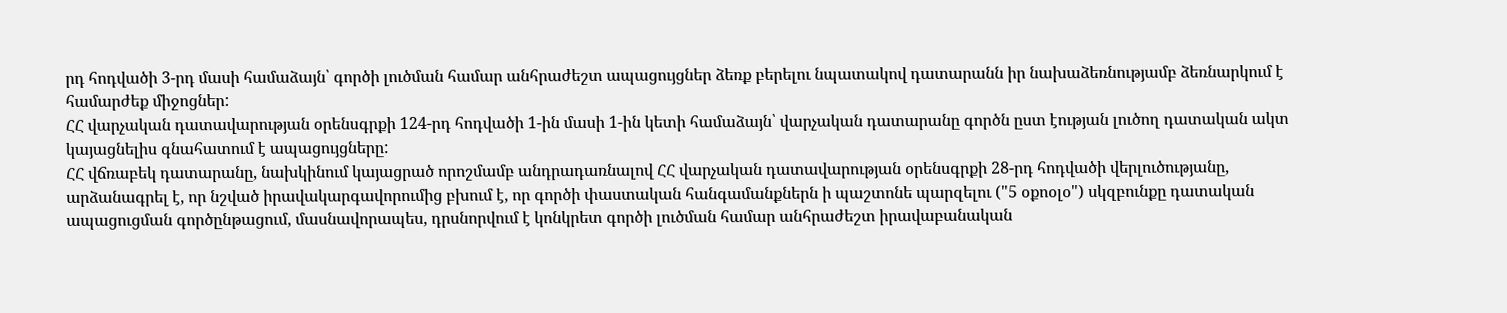րդ հոդվածի 3-րդ մասի համաձայն՝ գործի լուծման համար անհրաժեշտ ապացույցներ ձեռք բերելու նպատակով դատարանն իր նախաձեռնությամբ ձեռնարկում է համարժեք միջոցներ:
ՀՀ վարչական դատավարության օրենսգրքի 124-րդ հոդվածի 1-ին մասի 1-ին կետի համաձայն՝ վարչական դատարանը գործն ըստ էության լուծող դատական ակտ կայացնելիս գնահատում է ապացույցները:
ՀՀ վճռաբեկ դատարանը, նախկինում կայացրած որոշմամբ անդրադառնալով ՀՀ վարչական դատավարության օրենսգրքի 28-րդ հոդվածի վերլուծությանը, արձանագրել է, որ նշված իրավակարգավորումից բխում է, որ գործի փաստական հանգամանքներն ի պաշտոնե պարզելու ("5 օքոօլօ") սկզբունքը դատական ապացուցման գործընթացում, մասնավորապես, դրսնորվում է կոնկրետ գործի լուծման համար անհրաժեշտ իրավաբանական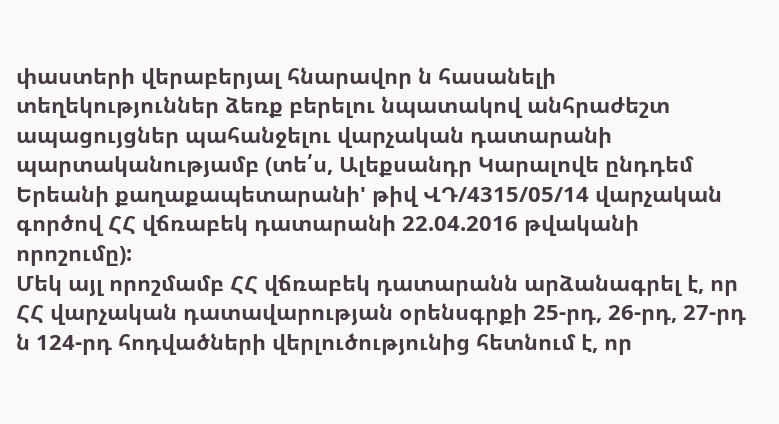փաստերի վերաբերյալ հնարավոր ն հասանելի տեղեկություններ ձեռք բերելու նպատակով անհրաժեշտ ապացույցներ պահանջելու վարչական դատարանի պարտականությամբ (տե՛ս, Ալեքսանդր Կարալովե ընդդեմ Երեանի քաղաքապետարանի' թիվ ՎԴ/4315/05/14 վարչական գործով ՀՀ վճռաբեկ դատարանի 22.04.2016 թվականի որոշումը):
Մեկ այլ որոշմամբ ՀՀ վճռաբեկ դատարանն արձանագրել է, որ ՀՀ վարչական դատավարության օրենսգրքի 25-րդ, 26-րդ, 27-րդ ն 124-րդ հոդվածների վերլուծությունից հետնում է, որ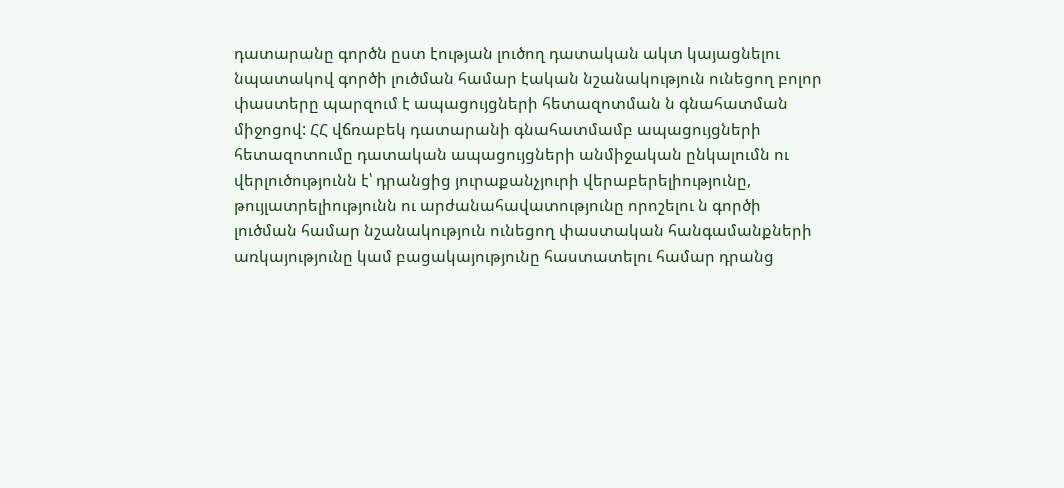դատարանը գործն ըստ էության լուծող դատական ակտ կայացնելու նպատակով գործի լուծման համար էական նշանակություն ունեցող բոլոր փաստերը պարզում է ապացույցների հետազոտման ն գնահատման միջոցով: ՀՀ վճռաբեկ դատարանի գնահատմամբ ապացույցների հետազոտումը դատական ապացույցների անմիջական ընկալումն ու վերլուծությունն է՝ դրանցից յուրաքանչյուրի վերաբերելիությունը, թույլատրելիությունն ու արժանահավատությունը որոշելու ն գործի լուծման համար նշանակություն ունեցող փաստական հանգամանքների առկայությունը կամ բացակայությունը հաստատելու համար դրանց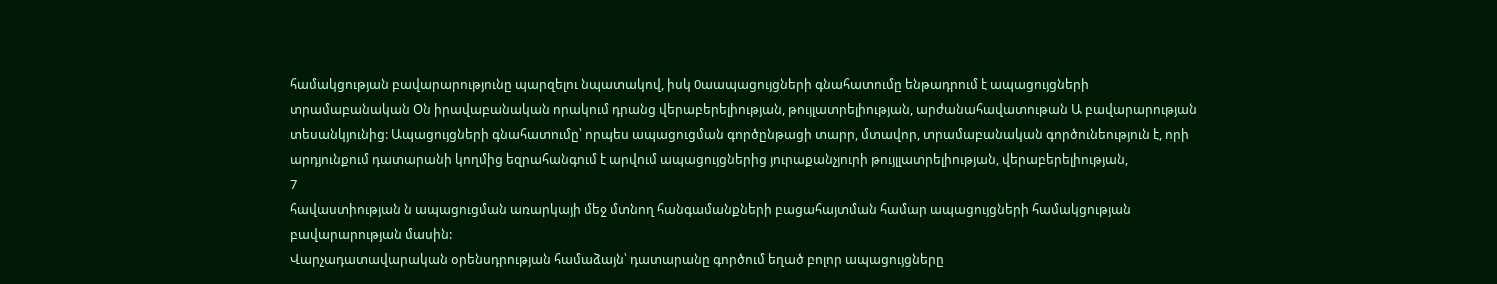համակցության բավարարությունը պարզելու նպատակով, իսկ 0աապացույցների գնահատումը ենթադրում է ապացույցների տրամաբանական Օն իրավաբանական որակում դրանց վերաբերելիության, թույլատրելիության, արժանահավատութան Ա բավարարության տեսանկյունից: Ապացույցների գնահատումը՝ որպես ապացուցման գործընթացի տարր, մտավոր, տրամաբանական գործունեություն է, որի արդյունքում դատարանի կողմից եզրահանգում է արվում ապացույցներից յուրաքանչյուրի թույլլատրելիության, վերաբերելիության,
7
հավաստիության ն ապացուցման առարկայի մեջ մտնող հանգամանքների բացահայտման համար ապացույցների համակցության բավարարության մասին:
Վարչադատավարական օրենսդրության համաձայն՝ դատարանը գործում եղած բոլոր ապացույցները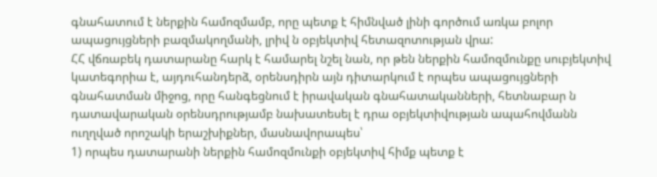գնահատում է ներքին համոզմամբ, որը պետք է հիմնված լինի գործում առկա բոլոր ապացույցների բազմակողմանի, լրիվ ն օբյեկտիվ հետազոտության վրա:
ՀՀ վճռաբեկ դատարանը հարկ է համարել նշել նան, որ թեն ներքին համոզմունքը սուբյեկտիվ կատեգորիա է, այդուհանդերձ, օրենսդիրն այն դիտարկում է որպես ապացույցների գնահատման միջոց, որը հանգեցնում է իրավական գնահատականների, հետնաբար ն դատավարական օրենսդրությամբ նախատեսել է դրա օբյեկտիվության ապահովմանն ուղղված որոշակի երաշխիքներ, մասնավորապես՝
1) որպես դատարանի ներքին համոզմունքի օբյեկտիվ հիմք պետք է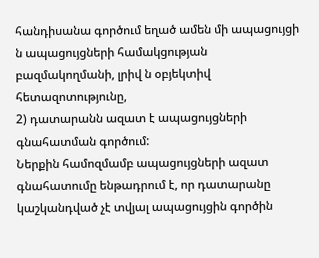հանդիսանա գործում եղած ամեն մի ապացույցի ն ապացույցների համակցության բազմակողմանի, լրիվ ն օբյեկտիվ հետազոտությունը,
2) դատարանն ազատ է ապացույցների գնահատման գործում:
Ներքին համոզմամբ ապացույցների ազատ գնահատումը ենթադրում է, որ դատարանը կաշկանդված չէ տվյալ ապացույցին գործին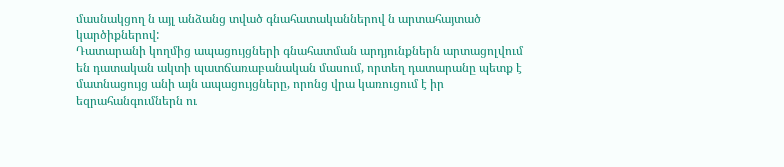մասնակցող ն այլ անձանց տված գնահատականներով ն արտահայտած կարծիքներով:
Դատարանի կողմից ապացույցների գնահատման արդյունքներն արտացոլվում են դատական ակտի պատճառաբանական մասում, որտեղ դատարանը պետք է մատնացույց անի այն ապացույցները, որոնց վրա կառուցում է իր եզրահանգումներն ու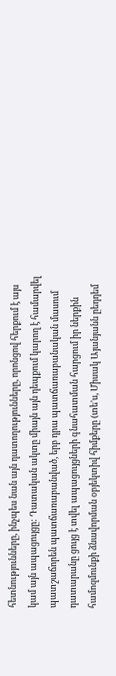հետնությունները, ինչպես նան այն դատողությունները, որոնցով հերքում է այս կամ այն ապացույցը: Դատական ակտը միայն այն դեպքում կարող է համարվել պատշաճորեն պատճառաբանված, երբ դրա պատճառաբանական մասում դատարանը ցույց է տվել ապացույցների գնահատման հարցում իր ներքին համոզմունքի ձնավորման օբյեկտիվ հիմքերը (տե'ս, Միսակ Այանյանն ըեդդեմ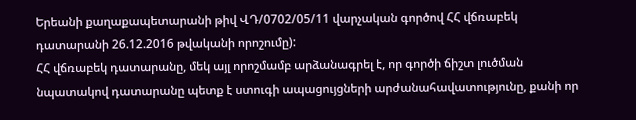Երեանի քաղաքապետարանի թիվ ՎԴ/0702/05/11 վարչական գործով ՀՀ վճռաբեկ դատարանի 26.12.2016 թվականի որոշումը):
ՀՀ վճռաբեկ դատարանը, մեկ այլ որոշմամբ արձանագրել է, որ գործի ճիշտ լուծման նպատակով դատարանը պետք է ստուգի ապացույցների արժանահավատությունը, քանի որ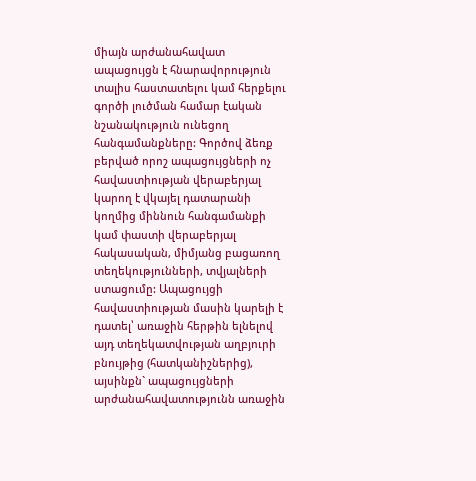միայն արժանահավատ ապացույցն է հնարավորություն տալիս հաստատելու կամ հերքելու գործի լուծման համար էական նշանակություն ունեցող հանգամանքները: Գործով ձեռք բերված որոշ ապացույցների ոչ հավաստիության վերաբերյալ կարող է վկայել դատարանի կողմից միննուն հանգամանքի կամ փաստի վերաբերյալ հակասական, միմյանց բացառող տեղեկությունների, տվյալների ստացումը: Ապացույցի հավաստիության մասին կարելի է դատել՝ առաջին հերթին ելնելով այդ տեղեկատվության աղբյուրի բնույթից (հատկանիշներից), այսինքն` ապացույցների արժանահավատությունն առաջին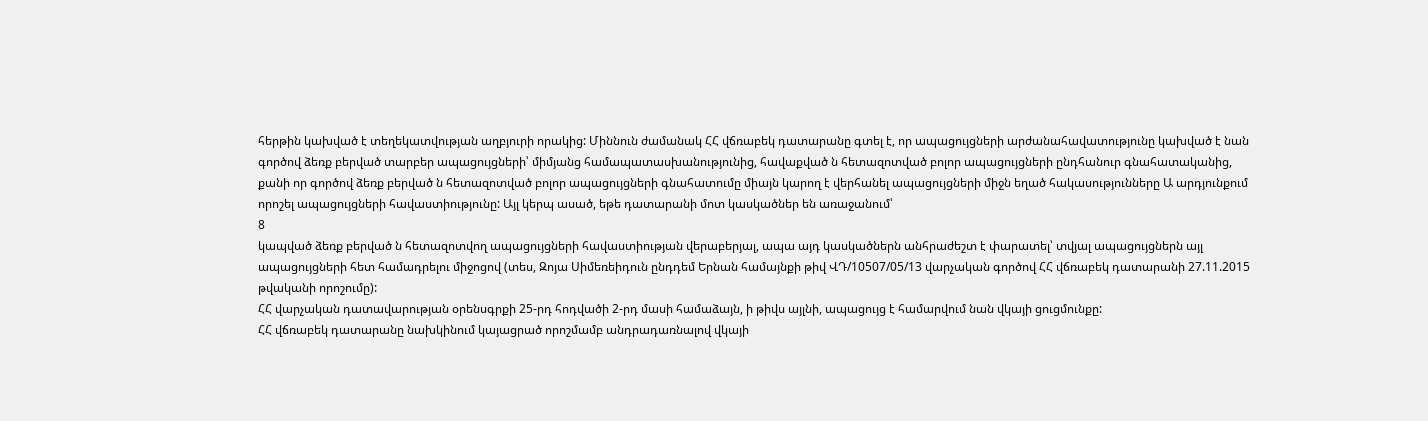հերթին կախված է տեղեկատվության աղբյուրի որակից: Միննուն ժամանակ ՀՀ վճռաբեկ դատարանը գտել է, որ ապացույցների արժանահավատությունը կախված է նան գործով ձեռք բերված տարբեր ապացույցների՝ միմյանց համապատասխանությունից, հավաքված ն հետազոտված բոլոր ապացույցների ընդհանուր գնահատականից, քանի որ գործով ձեռք բերված ն հետազոտված բոլոր ապացույցների գնահատումը միայն կարող է վերհանել ապացույցների միջն եղած հակասությունները Ա արդյունքում որոշել ապացույցների հավաստիությունը: Այլ կերպ ասած, եթե դատարանի մոտ կասկածներ են առաջանում՝
8
կապված ձեռք բերված ն հետազոտվող ապացույցների հավաստիության վերաբերյալ, ապա այդ կասկածներն անհրաժեշտ է փարատել՝ տվյալ ապացույցներն այլ ապացույցների հետ համադրելու միջոցով (տես, Զոյա Սիմեռեիդուն ընդդեմ Երնան համայնքի թիվ ՎԴ/10507/05/13 վարչական գործով ՀՀ վճռաբեկ դատարանի 27.11.2015 թվականի որոշումը):
ՀՀ վարչական դատավարության օրենսգրքի 25-րդ հոդվածի 2-րդ մասի համաձայն, ի թիվս այլնի, ապացույց է համարվում նան վկայի ցուցմունքը:
ՀՀ վճռաբեկ դատարանը նախկինում կայացրած որոշմամբ անդրադառնալով վկայի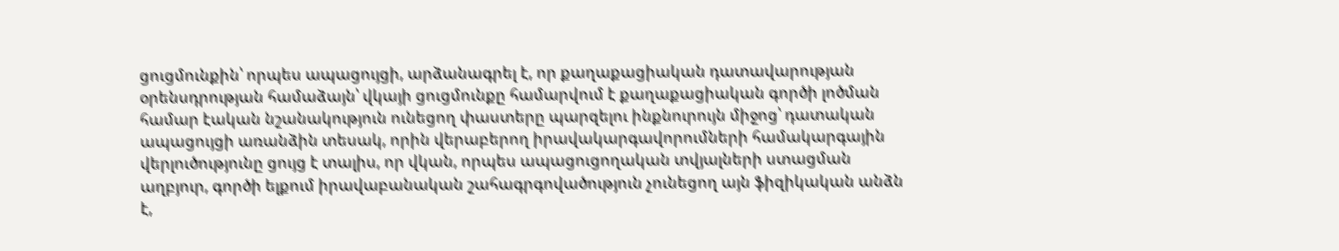ցուցմունքին՝ որպես ապացույցի, արձանագրել է, որ քաղաքացիական դատավարության օրենսդրության համաձայն՝ վկայի ցուցմունքը համարվում է քաղաքացիական գործի լոծման համար էական նշանակություն ունեցող փաստերը պարզելու ինքնուրույն միջոց՝ դատական ապացույցի առանձին տեսակ, որին վերաբերող իրավակարգավորումների համակարգային վերլուծությունը ցույց է տալիս, որ վկան, որպես ապացուցողական տվյալների ստացման աղբյուր, գործի ելքում իրավաբանական շահագրգովածություն չունեցող այն ֆիզիկական անձն է,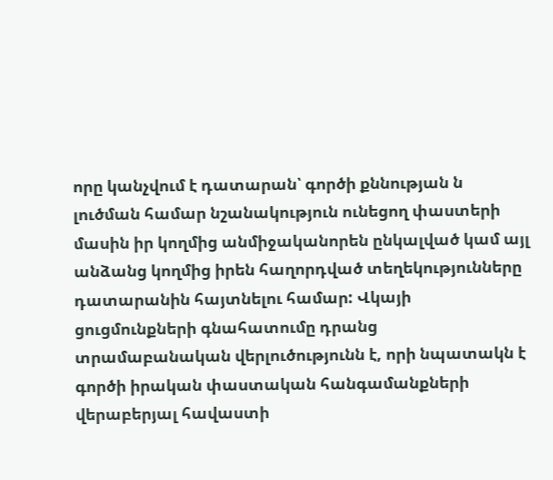որը կանչվում է դատարան՝ գործի քննության ն լուծման համար նշանակություն ունեցող փաստերի մասին իր կողմից անմիջականորեն ընկալված կամ այլ անձանց կողմից իրեն հաղորդված տեղեկությունները դատարանին հայտնելու համար: Վկայի ցուցմունքների գնահատումը դրանց տրամաբանական վերլուծությունն է, որի նպատակն է գործի իրական փաստական հանգամանքների վերաբերյալ հավաստի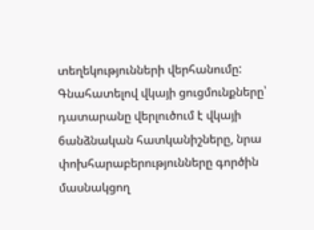տեղեկությունների վերհանումը: Գնահատելով վկայի ցուցմունքները՝ դատարանը վերլուծում է վկայի 6անձնական հատկանիշները, նրա փոխհարաբերությունները գործին մասնակցող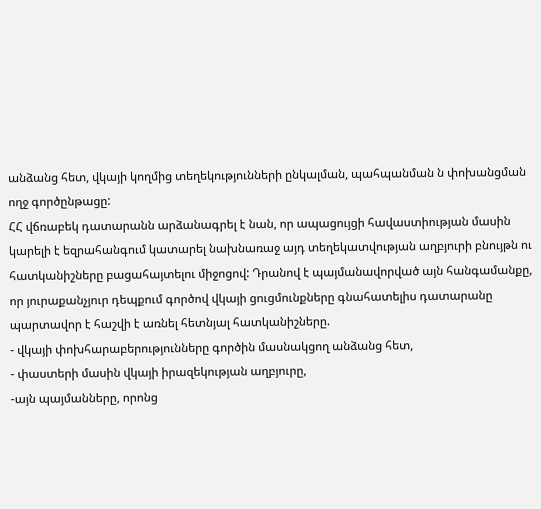անձանց հետ, վկայի կողմից տեղեկությունների ընկալման, պահպանման ն փոխանցման ողջ գործընթացը:
ՀՀ վճռաբեկ դատարանն արձանագրել է նան, որ ապացույցի հավաստիության մասին կարելի է եզրահանգում կատարել նախնառաջ այդ տեղեկատվության աղբյուրի բնույթն ու հատկանիշները բացահայտելու միջոցով: Դրանով է պայմանավորված այն հանգամանքը, որ յուրաքանչյուր դեպքում գործով վկայի ցուցմունքները գնահատելիս դատարանը պարտավոր է հաշվի է առնել հետնյալ հատկանիշները.
- վկայի փոխհարաբերությունները գործին մասնակցող անձանց հետ,
- փաստերի մասին վկայի իրազեկության աղբյուրը,
-այն պայմանները, որոնց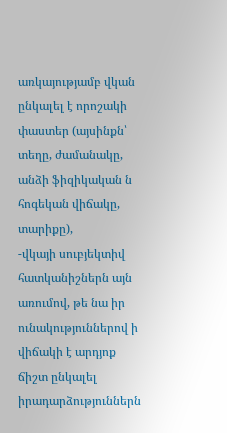առկայությամբ վկան ընկալել է որոշակի փաստեր (այսինքն՝ տեղը, ժամանակը, անձի ֆիզիկական ն հոգեկան վիճակը, տարիքը),
-վկայի սուբյեկտիվ հատկանիշներն այն առումով, թե նա իր ունակություններով ի վիճակի է արդյոք ճիշտ ընկալել իրադարձություններն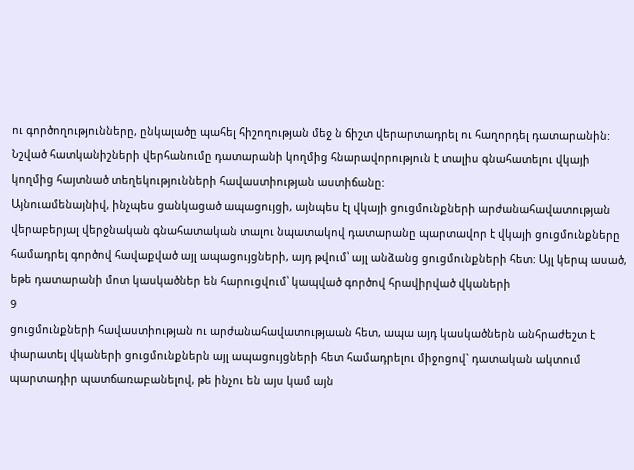ու գործողությունները, ընկալածը պահել հիշողության մեջ ն ճիշտ վերարտադրել ու հաղորդել դատարանին:
Նշված հատկանիշների վերհանումը դատարանի կողմից հնարավորություն է տալիս գնահատելու վկայի կողմից հայտնած տեղեկությունների հավաստիության աստիճանը:
Այնուամենայնիվ, ինչպես ցանկացած ապացույցի, այնպես էլ վկայի ցուցմունքների արժանահավատության վերաբերյալ վերջնական գնահատական տալու նպատակով դատարանը պարտավոր է վկայի ցուցմունքները համադրել գործով հավաքված այլ ապացույցների, այդ թվում՝ այլ անձանց ցուցմունքների հետ: Այլ կերպ ասած, եթե դատարանի մոտ կասկածներ են հարուցվում՝ կապված գործով հրավիրված վկաների
9
ցուցմունքների հավաստիության ու արժանահավատությաան հետ, ապա այդ կասկածներն անհրաժեշտ է փարատել վկաների ցուցմունքներն այլ ապացույցների հետ համադրելու միջոցով` դատական ակտում պարտադիր պատճառաբանելով, թե ինչու են այս կամ այն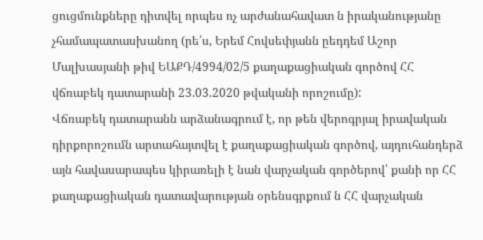ցուցմունքները դիտվել որպես ոչ արժանահավատ ն իրականությանը չհամապատասխանող (րե՛ս, Երեմ Հովսեփյանն ըեդդեմ Աշոր Մալխասյանի թիվ ԵԱՔԴ/4994/02/5 քաղաքացիական գործով ՀՀ վճռաբեկ դատարանի 23.03.2020 թվականի որոշումը):
Վճռաբեկ դատարանն արձանագրում է, որ թեն վերոգրյալ իրավական դիրքորոշումն արտահայտվել է քաղաքացիական գործով, այդուհանդերձ այն հավասարապես կիրառելի է նան վարչական գործերով՝ քանի որ ՀՀ քաղաքացիական դատավարության օրենսգրքում ն ՀՀ վարչական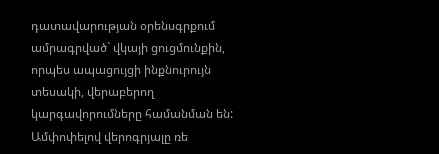դատավարության օրենսգրքում ամրագրված` վկայի ցուցմունքին, որպես ապացույցի ինքնուրույն տեսակի, վերաբերող կարգավորումները համանման են:
Ամփոփելով վերոգրյալը ռե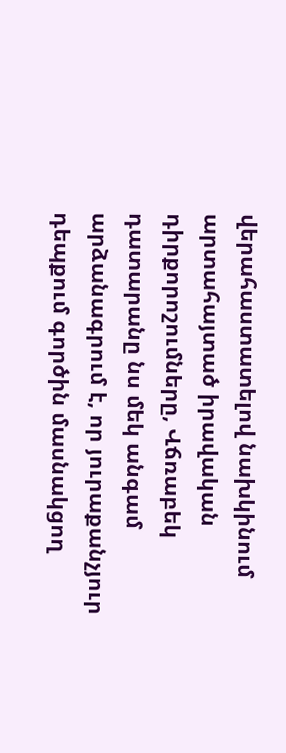վերահաստատելով նախկինում արտահայտած իրավական դիրքորոշումները, Վճռաբեկ դատարանը նս մեկ անգամ արձանագրում է, որ յուրաքանչյուր դեպքում գործին մասնակցող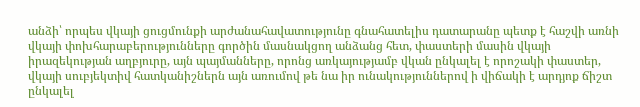անձի՝ որպես վկայի ցուցմունքի արժանահավատությունը գնահատելիս դատարանը պետք է հաշվի առնի վկայի փոխհարաբերությունները գործին մասնակցող անձանց հետ, փաստերի մասին վկայի իրազեկության աղբյուրը, այն պայմանները, որոնց առկայությամբ վկան ընկալել է որոշակի փաստեր, վկայի սուբյեկտիվ հատկանիշներն այն առումով թե նա իր ունակություններով ի վիճակի է արդյոք ճիշտ ընկալել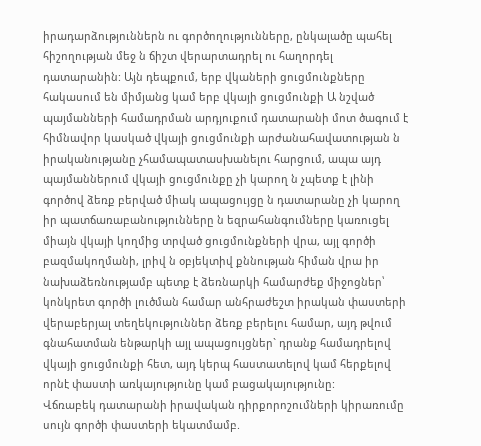իրադարձություններն ու գործողությունները, ընկալածը պահել հիշողության մեջ ն ճիշտ վերարտադրել ու հաղորդել դատարանին: Այն դեպքում, երբ վկաների ցուցմունքները հակասում են միմյանց կամ երբ վկայի ցուցմունքի Ա նշված պայմանների համադրման արդյուքում դատարանի մոտ ծագում է հիմնավոր կասկած վկայի ցուցմունքի արժանահավատության ն իրականությանը չհամապատասխանելու հարցում, ապա այդ պայմաններում վկայի ցուցմունքը չի կարող ն չպետք է լինի գործով ձեռք բերված միակ ապացույցը ն դատարանը չի կարող իր պատճառաբանությունները ն եզրահանգումները կառուցել միայն վկայի կողմից տրված ցուցմունքների վրա, այլ գործի բազմակողմանի, լրիվ ն օբյեկտիվ քննության հիման վրա իր նախաձեռնությամբ պետք է ձեռնարկի համարժեք միջոցներ՝ կոնկրետ գործի լուծման համար անհրաժեշտ իրական փաստերի վերաբերյալ տեղեկություններ ձեռք բերելու համար, այդ թվում գնահատման ենթարկի այլ ապացույցներ` դրանք համադրելով վկայի ցուցմունքի հետ, այդ կերպ հաստատելով կամ հերքելով որնէ փաստի առկայությունը կամ բացակայությունը:
Վճռաբեկ դատարանի իրավական դիրքորոշումների կիրառումը սույն գործի փաստերի եկատմամբ.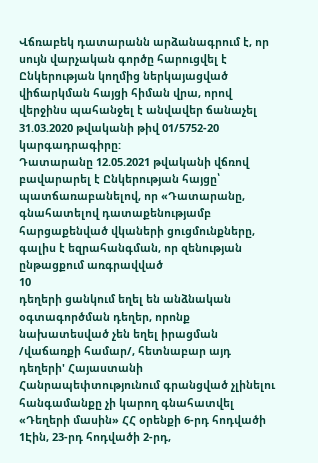Վճռաբեկ դատարանն արձանագրում է, որ սույն վարչական գործը հարուցվել է Ընկերության կողմից ներկայացված վիճարկման հայցի հիման վրա, որով վերջինս պահանջել է անվավեր ճանաչել 31.03.2020 թվականի թիվ 01/5752-20 կարգադրագիրը:
Դատարանը 12.05.2021 թվականի վճռով բավարարել է Ընկերության հայցը՝ պատճառաբանելով, որ «Դատարանը, գնահատելով դատաքենությամբ հարցաքենված վկաների ցուցմունքները, գալիս է եզրահանգման, որ զենության ընթացքում առգրավված
10
դեղերի ցանկում եղել են անձնական օգտագործման դեղեր, որոնք նախատեսված չեն եղել իրացման /վաճառքի համար/, հետնաբար այդ դեղերի' Հայաստանի Հանրապեփտությունում գրանցված չլինելու հանգամանքը չի կարող գնահատվել «Դեղերի մասին» ՀՀ օրենքի 6-րդ հոդվածի 1Էին, 23-րդ հոդվածի 2-րդ,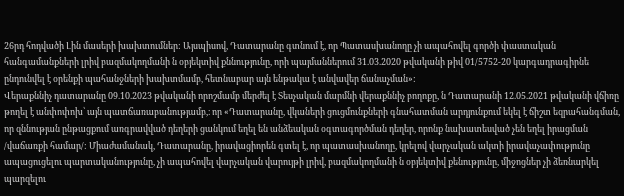26րդ հոդվածի Լին մասերի խախտումներ: Այսպիսով, Դատարանը գտնում է, որ Պատասխանողը չի ապահովել գործի փաստական հանգամանքների լրիվ բազմակողմանի ն օբյեկտիվ քննությունը, որի պայմաններում 31.03.2020 թվականի թիվ 01/5752-20 կարգադրագիրնե ընդունվել է օրենքի պահանջների խախտմամբ, հետնաբար այն ենթակա է անվավեր ճանաչման»:
Վերաքննիչ դատարանը 09.10.2023 թվականի որոշմամբ մերժել է Տեսչական մարմնի վերաքննիչ բողոքը, ն Դատարանի 12.05.2021 թվականի վճիռը թողել է անփոփոխ՝ այն պատճառաբանությամբ,։ որ «Դատարանը, վկաների ցուցմունքների գնահատման արդյունքում եկել է ճիշտ եզրահանգման, որ զննության ընթացքում առգրավված դեղերի ցանկում եղել են անձեական օգտագործման դեղեր, որոնք նախատեսված չեն եղել իրացման /վաճառքի համար/: Միաժամանակ, Դատարանը, իրավացիորեն գտել է, որ պատասխանողը, կրելով վարչական ակտի իրավաչափությունը ապացուցելու պարտականությունը, չի ապահովել վարչական վարույթի լրիվ, բազմակողմանի ն օբյեկտիվ քենությունը, միջոցներ չի ձեռնարկել պարզելու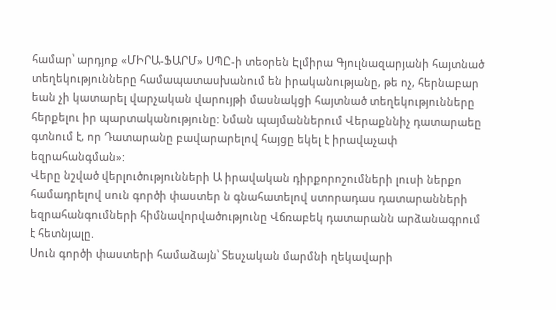համար՝ արդյոք «ՄԻՐԱ-ՖԱՐՄ» ՍՊԸ-ի տեօրեն Էլմիրա Գյուլնազարյանի հայտնած տեղեկությունները համապատասխանում են իրականությանը, թե ոչ, հերնաբար եան չի կատարել վարչական վարույթի մասնակցի հայտնած տեղեկությունները հերքելու իր պարտականությունը: Նման պայմաններում Վերաքննիչ դատարաեը գտնում է, որ Դատարանը բավարարելով հայցը եկել է իրավաչափ եզրահանգման»:
Վերը նշված վերլուծությունների Ա իրավական դիրքորոշումների լուսի ներքո համադրելով սուն գործի փաստեր ն գնահատելով ստորադաս դատարանների եզրահանգումների հիմնավորվածությունը Վճռաբեկ դատարանն արձանագրում է հետնյալը.
Սուն գործի փաստերի համաձայն՝ Տեսչական մարմնի ղեկավարի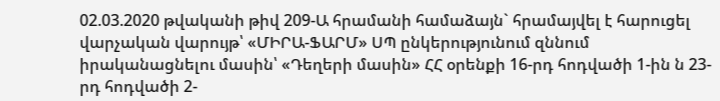02.03.2020 թվականի թիվ 209-Ա հրամանի համաձայն` հրամայվել է հարուցել վարչական վարույթ՝ «ՄԻՐԱ-ՖԱՐՄ» ՍՊ ընկերությունում զննում իրականացնելու մասին՝ «Դեղերի մասին» ՀՀ օրենքի 16-րդ հոդվածի 1-ին ն 23-րդ հոդվածի 2-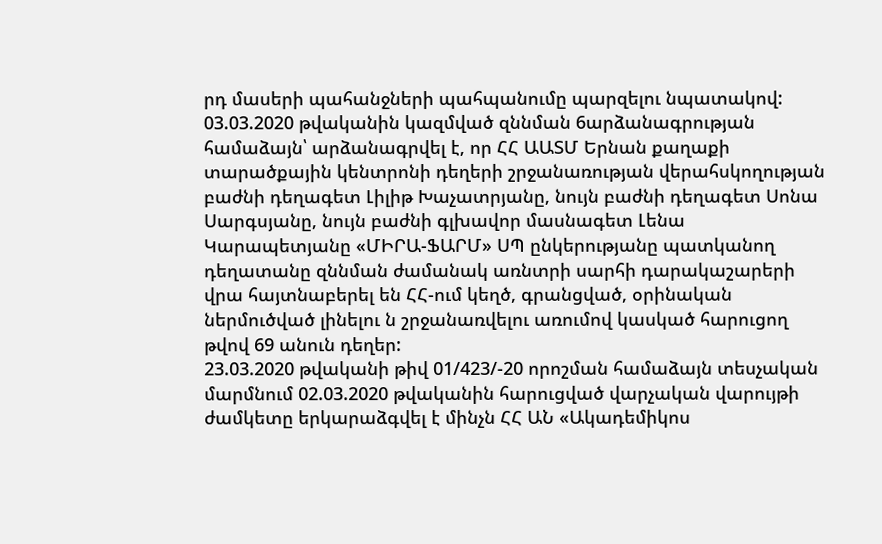րդ մասերի պահանջների պահպանումը պարզելու նպատակով:
03.03.2020 թվականին կազմված զննման 6արձանագրության համաձայն՝ արձանագրվել է, որ ՀՀ ԱԱՏՄ Երնան քաղաքի տարածքային կենտրոնի դեղերի շրջանառության վերահսկողության բաժնի դեղագետ Լիլիթ Խաչատրյանը, նույն բաժնի դեղագետ Սոնա Սարգսյանը, նույն բաժնի գլխավոր մասնագետ Լենա Կարապետյանը «ՄԻՐԱ-ՖԱՐՄ» ՍՊ ընկերությանը պատկանող դեղատանը զննման ժամանակ առնտրի սարհի դարակաշարերի վրա հայտնաբերել են ՀՀ-ում կեղծ, գրանցված, օրինական ներմուծված լինելու ն շրջանառվելու առումով կասկած հարուցող թվով 69 անուն դեղեր:
23.03.2020 թվականի թիվ 01/423/-20 որոշման համաձայն տեսչական մարմնում 02.03.2020 թվականին հարուցված վարչական վարույթի ժամկետը երկարաձգվել է մինչն ՀՀ ԱՆ «Ակադեմիկոս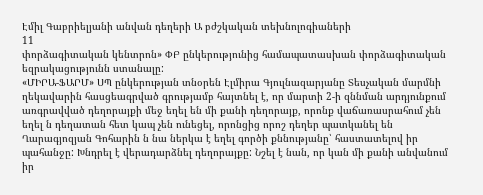Էմիլ Գաբրիելյանի անվան դեղերի Ա բժշկական տեխնոլոգիաների
11
փորձագիտական կենտրոն» ՓԲ ընկերությունից համապատասխան փորձագիտական եզրակացությունն ստանալը:
«ՄԻՐԱ-ՖԱՐՄ» ՍՊ ընկերության տնօրեն Էլմիրա Գյուլնազարյանը Տեսչական մարմնի ղեկավարին հասցեագրված գրությամբ հայտնել է, որ մարտի 2-ի զննման արդյունքում առգրավված դեղորայքի մեջ եղել են մի քանի դեղորայք, որոնք վաճառասրահում չեն եղել ն դեղատան հետ կապ չեն ունեցել, որոնցից որոշ դեղեր պատկանել են Ղարագյոզյան Գոհարին ն նա ներկա է եղել գործի քննությանը՝ հաստատելով իր պահանջը: Խնդրել է վերադարձնել դեղորայքը: Նշել է նան, որ կան մի քանի անվանում իր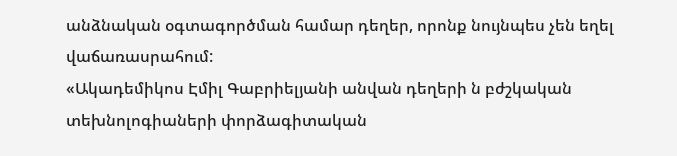անձնական օգտագործման համար դեղեր, որոնք նույնպես չեն եղել վաճառասրահում:
«Ակադեմիկոս Էմիլ Գաբրիելյանի անվան դեղերի ն բժշկական տեխնոլոգիաների փորձագիտական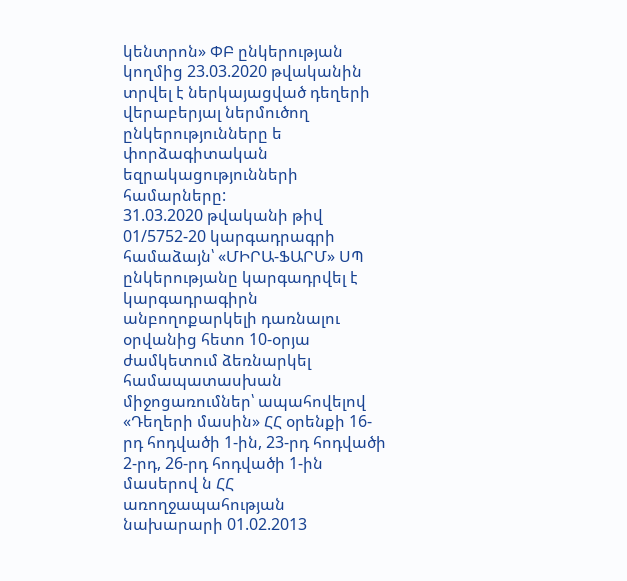կենտրոն» ՓԲ ընկերության կողմից 23.03.2020 թվականին տրվել է ներկայացված դեղերի վերաբերյալ ներմուծող ընկերությունները ե փորձագիտական եզրակացությունների համարները:
31.03.2020 թվականի թիվ 01/5752-20 կարգադրագրի համաձայն՝ «ՄԻՐԱ-ՖԱՐՄ» ՍՊ ընկերությանը կարգադրվել է կարգադրագիրն անբողոքարկելի դառնալու օրվանից հետո 10-օրյա ժամկետում ձեռնարկել համապատասխան միջոցառումներ՝ ապահովելով «Դեղերի մասին» ՀՀ օրենքի 16-րդ հոդվածի 1-ին, 23-րդ հոդվածի 2-րդ, 26-րդ հոդվածի 1-ին մասերով ն ՀՀ առողջապահության նախարարի 01.02.2013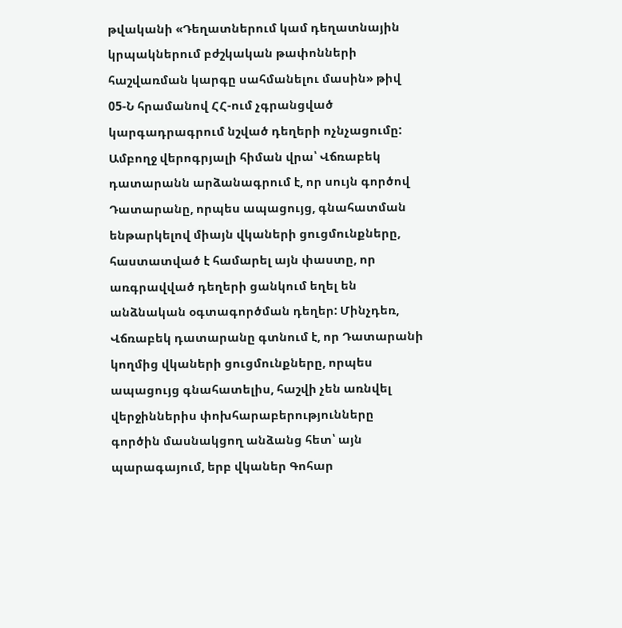թվականի «Դեղատներում կամ դեղատնային կրպակներում բժշկական թափոնների հաշվառման կարգը սահմանելու մասին» թիվ 05-Ն հրամանով ՀՀ-ում չգրանցված կարգադրագրում նշված դեղերի ոչնչացումը:
Ամբողջ վերոգրյալի հիման վրա՝ Վճռաբեկ դատարանն արձանագրում է, որ սույն գործով Դատարանը, որպես ապացույց, գնահատման ենթարկելով միայն վկաների ցուցմունքները, հաստատված է համարել այն փաստը, որ առգրավված դեղերի ցանկում եղել են անձնական օգտագործման դեղեր: Մինչդեռ, Վճռաբեկ դատարանը գտնում է, որ Դատարանի կողմից վկաների ցուցմունքները, որպես ապացույց գնահատելիս, հաշվի չեն առնվել վերջիններիս փոխհարաբերությունները գործին մասնակցող անձանց հետ՝ այն պարագայում, երբ վկաներ Գոհար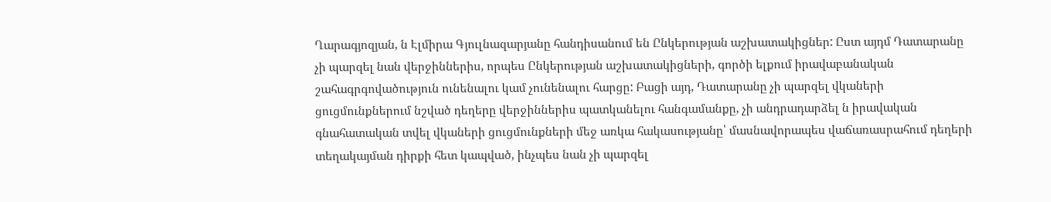Ղարագյոզյան, ն Էլմիրա Գյուլնազարյանը հանդիսանում են Ընկերության աշխատակիցներ: Ըստ այդմ Դատարանը չի պարզել նան վերջիններիս, որպես Ընկերության աշխատակիցների, գործի ելքում իրավաբանական շահագրգովածություն ունենալու կամ չունենալու հարցը: Բացի այդ, Դատարանը չի պարզել վկաների ցուցմունքներում նշված դեղերը վերջիններիս պատկանելու հանգամանքը, չի անդրադարձել ն իրավական գնահատական տվել վկաների ցուցմունքների մեջ առկա հակասությանը՝ մասնավորապես վաճառասրահում դեղերի տեղակայման դիրքի հետ կապված, ինչպես նան չի պարզել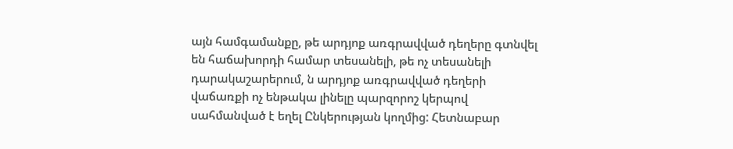այն համգամանքը, թե արդյոք առգրավված դեղերը գտնվել են հաճախորդի համար տեսանելի, թե ոչ տեսանելի դարակաշարերում, ն արդյոք առգրավված դեղերի վաճառքի ոչ ենթակա լինելը պարզորոշ կերպով սահմանված է եղել Ընկերության կողմից: Հետնաբար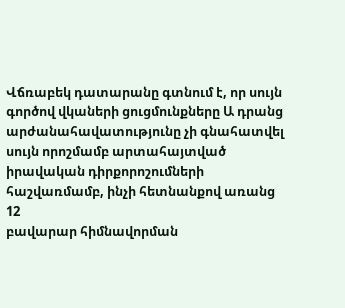Վճռաբեկ դատարանը գտնում է, որ սույն գործով վկաների ցուցմունքները Ա դրանց արժանահավատությունը չի գնահատվել սույն որոշմամբ արտահայտված իրավական դիրքորոշումների հաշվառմամբ, ինչի հետնանքով առանց
12
բավարար հիմնավորման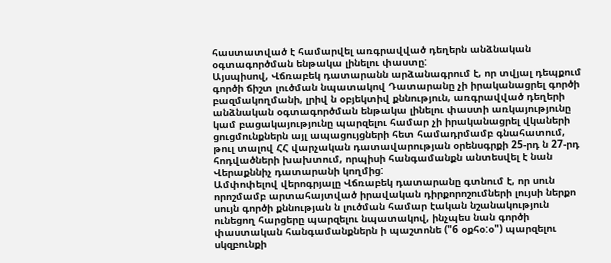հաստատված է համարվել առգրավված դեղերն անձնական օգտագործման ենթակա լինելու փաստը:
Այսպիսով, Վճռաբեկ դատարանն արձանագրում է, որ տվյալ դեպքում գործի ճիշտ լուծման նպատակով Դատարանը չի իրականացրել գործի բազմակողմանի, լրիվ ն օբյեկտիվ քննություն, առգրավված դեղերի անձնական օգտագործման ենթակա լինելու փաստի առկայությունը կամ բացակայությունը պարզելու համար չի իրականացրել վկաների ցուցմունքներն այլ ապացույցների հետ համադրմամբ գնահատում, թուլ տալով ՀՀ վարչական դատավարության օրենսգրքի 25-րդ ն 27-րդ հոդվածների խախտում, որպիսի հանգամանքն անտեսվել է նան Վերաքննիչ դատարանի կողմից:
Ամփոփելով վերոգրյալը Վճռաբեկ դատարանը գտնում է, որ սուն որոշմամբ արտահայտված իրավական դիրքորոշումների լույսի ներքո սույն գործի քննության ն լուծման համար էական նշանակություն ունեցող հարցերը պարզելու նպատակով, ինչպես նան գործի փաստական հանգամանքներն ի պաշտոնե ("6 օքհօ:օ") պարզելու սկզբունքի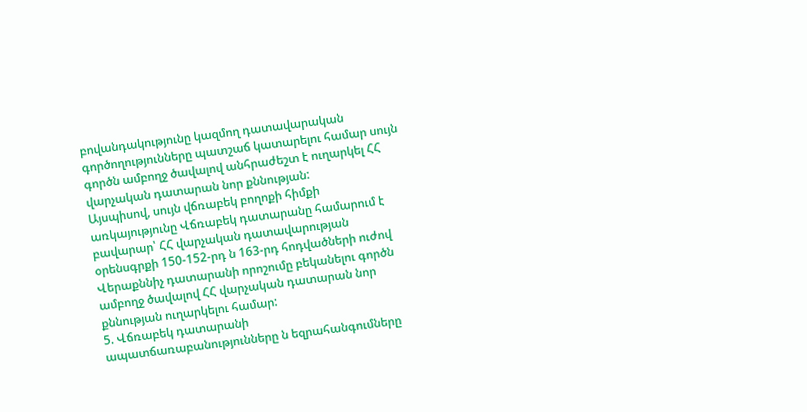բովանդակությունը կազմող դատավարական գործողությունները պատշաճ կատարելու համար սույն գործն ամբողջ ծավալով անհրաժեշտ է ուղարկել ՀՀ վարչական դատարան նոր քննության:
Այսպիսով, սույն վճռաբեկ բողոքի հիմքի առկայությունը Վճռաբեկ դատարանը համարում է բավարար՝ ՀՀ վարչական դատավարության օրենսգրքի 150-152-րդ ն 163-րդ հոդվածների ուժով Վերաքննիչ դատարանի որոշումը բեկանելու գործն ամբողջ ծավալով ՀՀ վարչական դատարան նոր քննության ուղարկելու համար:
5. Վճռաբեկ դատարանի ապատճառաբանությունները ն եզրահանգումները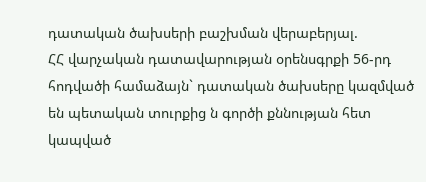դատական ծախսերի բաշխման վերաբերյալ.
ՀՀ վարչական դատավարության օրենսգրքի 56-րդ հոդվածի համաձայն` դատական ծախսերը կազմված են պետական տուրքից ն գործի քննության հետ կապված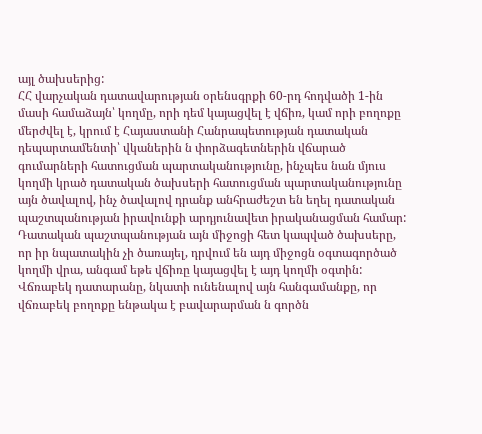այլ ծախսերից:
ՀՀ վարչական դատավարության օրենսգրքի 60-րդ հոդվածի 1-ին մասի համաձայն՝ կողմը, որի դեմ կայացվել է վճիռ, կամ որի բողոքը մերժվել է, կրում է Հայաստանի Հանրապետության դատական դեպարտամենտի՝ վկաներին ն փորձագետներին վճարած գումարների հատուցման պարտականությունը, ինչպես նան մյուս կողմի կրած դատական ծախսերի հատուցման պարտականությունը այն ծավալով, ինչ ծավալով դրանք անհրաժեշտ են եղել դատական պաշտպանության իրավունքի արդյունավետ իրականացման համար: Դատական պաշտպանության այն միջոցի հետ կապված ծախսերը, որ իր նպատակին չի ծառայել, դրվում են այդ միջոցն օգտագործած կողմի վրա, անգամ եթե վճիռը կայացվել է այդ կողմի օգտին:
Վճռաբեկ դատարանը, նկատի ունենալով այն հանգամանքը, որ վճռաբեկ բողոքը ենթակա է բավարարման ն գործն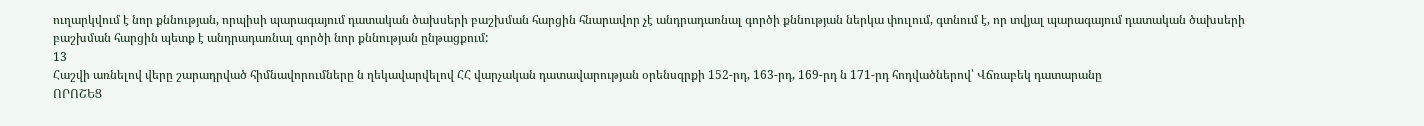ուղարկվում է նոր քննության, որպիսի պարագայում դատական ծախսերի բաշխման հարցին հնարավոր չէ անդրադառնալ գործի քննության ներկա փուլում, գտնում է, որ տվյալ պարագայում դատական ծախսերի բաշխման հարցին պետք է անդրադառնալ գործի նոր քննության ընթացքում:
13
Հաշվի առնելով վերը շարադրված հիմնավորումները ն ղեկավարվելով ՀՀ վարչական դատավարության օրենսգրքի 152-րդ, 163-րդ, 169-րդ ն 171-րդ հոդվածներով՝ Վճռաբեկ դատարանը
ՈՐՈՇԵՑ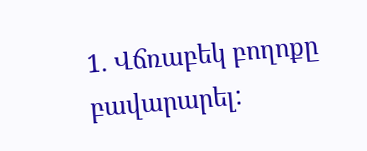1. Վճռաբեկ բողոքը բավարարել: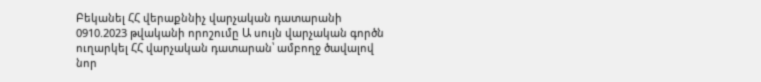Բեկանել ՀՀ վերաքննիչ վարչական դատարանի 0910.2023 թվականի որոշումը Ա սույն վարչական գործն ուղարկել ՀՀ վարչական դատարան՝ ամբողջ ծավալով նոր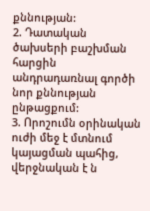քննության:
2. Դատական ծախսերի բաշխման հարցին անդրադառնալ գործի նոր քննության ընթացքում:
3. Որոշումն օրինական ուժի մեջ է մտնում կայացման պահից, վերջնական է ն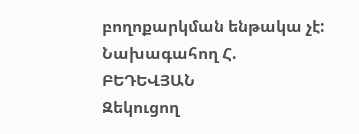բողոքարկման ենթակա չէ:
Նախագահող Հ. ԲԵԴԵՎՅԱՆ
Զեկուցող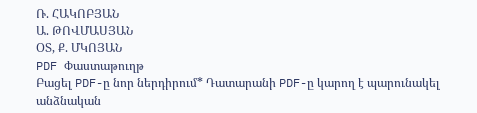Ռ. ՀԱԿՈԲՅԱՆ
Ա. ԹՈՎՄԱՍՅԱՆ
ՕՏ, Ք. ՄԿՈՅԱՆ
PDF Փաստաթուղթ
Բացել PDF-ը նոր ներդիրում* Դատարանի PDF-ը կարող է պարունակել անձնական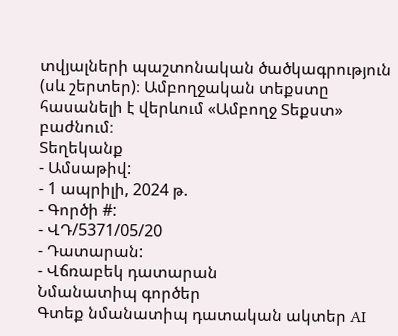տվյալների պաշտոնական ծածկագրություն (սև շերտեր)։ Ամբողջական տեքստը հասանելի է վերևում «Ամբողջ Տեքստ» բաժնում։
Տեղեկանք
- Ամսաթիվ:
- 1 ապրիլի, 2024 թ.
- Գործի #:
- ՎԴ/5371/05/20
- Դատարան:
- Վճռաբեկ դատարան
Նմանատիպ գործեր
Գտեք նմանատիպ դատական ակտեր AI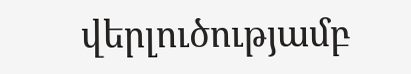վերլուծությամբ